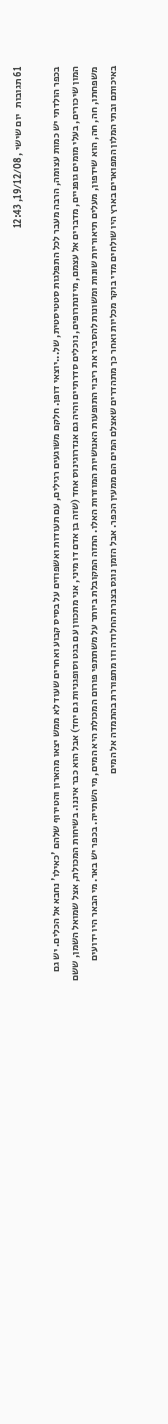61 תגובות   יום שישי , 19/12/08, 12:43

בכפר הולדתי יש כמות עצומה, הרבה מעבר לכל התפלגות סטטיסטית, של...יוצאי דופן. חלקם משוגעים רגילים, עם תעודות ואשפוזים על בסיס קבוע ואחרים שעוד לא ממש יצאו מהארון והטירוף שלהם 'כאילו' נחבא אל הכלים. יש גם המון שיכורים, בעלי מומים גופניים, מדברים אל עצמם, מיזנתרופים, נוכלים סדרתיים והיה גם אנדרוגינוס אחד (שזה בן אדם דו מיני, אני מתכוון עם בגט וסופגניות גם יחד) אבל הוא כבר איננו. בשיחות המכולת, אצל שמואל השמן, ששם משפחתו, חה, חה, הוא שידפון, מעלים תיאוריות שונות ומשונות להסביר את ריבוי התופעות האנושיות המוזרות האלו. התזה המקובלת ביותר על משתתפי פורום המכולת היא המים, מי השתייה. בכפר יש באר. מי הבאר היו ידועים באיכותם ובתי המלון המפוארים בארץ היו שולחים מדי בוקר מכליות ואחר כך מתהדרים שאצלם המים הם ממעין הכפר. אבל הזמן נוגס בצנרת החלודה וזו מתפוררת בהתמדה אל המים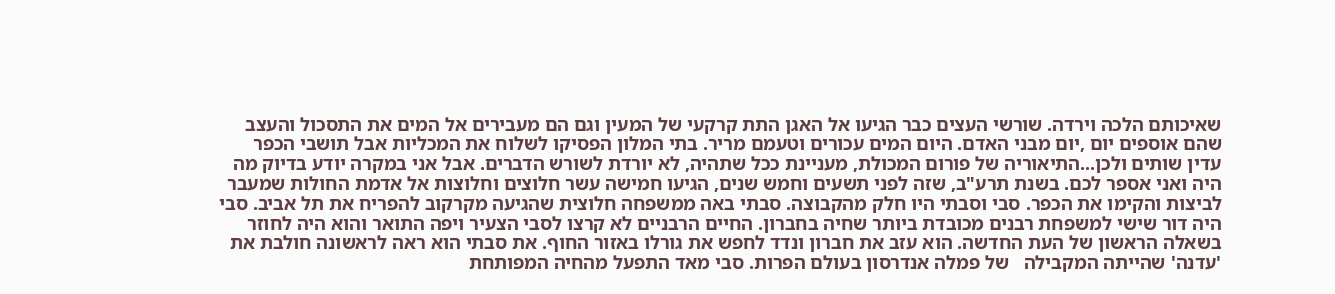שאיכותם הלכה וירדה. שורשי העצים כבר הגיעו אל האגן התת קרקעי של המעין וגם הם מעבירים אל המים את התסכול והעצב שהם אוספים יום ,יום מבני האדם. היום המים עכורים וטעמם מריר. בתי המלון הפסיקו לשלוח את המכליות אבל תושבי הכפר עדין שותים ולכן...התיאוריה של פורום המכולת, מעניינת ככל שתהיה, לא יורדת לשורש הדברים. אבל אני במקרה יודע בדיוק מה היה ואני אספר לכם. בשנת תרע"ב, שזה לפני תשעים וחמש שנים, הגיעו חמישה עשר חלוצים וחלוצות אל אדמת החולות שמעבר לביצות והקימו את הכפר. סבי וסבתי היו חלק מהקבוצה. סבתי באה ממשפחה חלוצית שהגיעה מקרקוב להפריח את תל אביב. סבי היה דור שישי למשפחת רבנים מכובדת ביותר שחיה בחברון. החיים הרבניים לא קרצו לסבי הצעיר ויפה התואר והוא היה לחוזר בשאלה הראשון של העת החדשה. הוא עזב את חברון ונדד לחפש את גורלו באזור החוף. את סבתי הוא ראה לראשונה חולבת את 'עדנה' שהייתה המקבילה   של פמלה אנדרסון בעולם הפרות. סבי מאד התפעל מהחיה המפותחת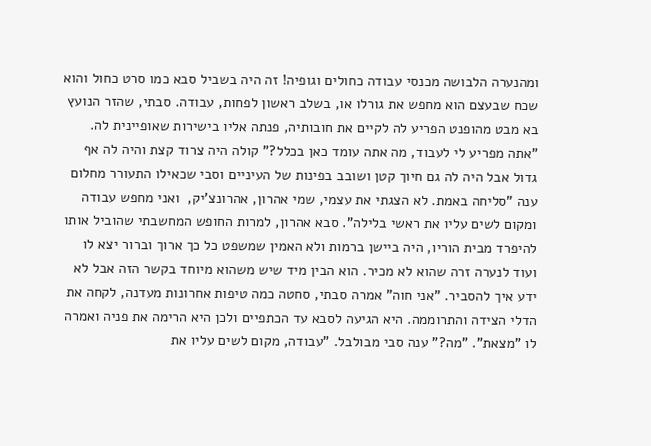ומהנערה הלבושה מכנסי עבודה כחולים וגופיה! זה היה בשביל סבא כמו סרט כחול והוא שכח שבעצם הוא מחפש את גורלו או, בשלב ראשון לפחות, עבודה. סבתי, שהזר הנועץ בא מבט מהופנט הפריע לה לקיים את חובותיה, פנתה אליו בישירות שאופיינית לה. "אתה מפריע לי לעבוד, מה אתה עומד כאן בכלל?" קולה היה צרוד קצת והיה לה אף גדול אבל היה לה גם חיוך קטן ושובב בפינות של העיניים וסבי שכאילו התעורר מחלום ענה "סליחה באמת. לא הצגתי את עצמי, שמי אהרון, אהרונצ'יק,  ואני מחפש עבודה ומקום לשים עליו את ראשי בלילה". סבא אהרון, למרות החופש המחשבתי שהוביל אותו להיפרד מבית הוריו, היה ביישן ברמות ולא האמין שמשפט כל כך ארוך וברור יצא לו ועוד לנערה זרה שהוא לא מכיר. הוא הבין מיד שיש משהוא מיוחד בקשר הזה אבל לא ידע איך להסביר. "אני חוה" אמרה סבתי, סחטה כמה טיפות אחרונות מעדנה, לקחה את הדלי הצידה והתרוממה. היא הגיעה לסבא עד הכתפיים ולכן היא הרימה את פניה ואמרה לו "מצאת". "מה?" ענה סבי מבולבל. "עבודה, מקום לשים עליו את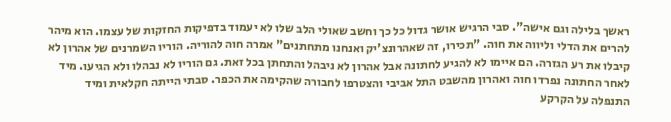ראשך בלילה וגם אישה". סבי הרגיש אושר גדול כל כך וחשב שאולי הלב שלו לא יעמוד בדפיקות החזקות של עצמו. הוא מיהר להרים את הדלי וליווה את חוה. "תכירו, זה שאהרונצ'יק ואנחנו מתחתנים" אמרה חוה להוריה. הוריו השמרנים של אהרון לא קיבלו את רע הגזרה. הם איימו לא להגיע לחתונה אבל אהרון לא ניבהל והתחתן בכל זאת. גם הוריו לא נבהלו ולא הגיעו. מיד לאחר החתונה נפרדו חוה ואהרון מהשבט התל אביבי והצטרפו לחבורה שהקימה את הכפר. סבתי הייתה חקלאית ומיד התנפלה על הקרקע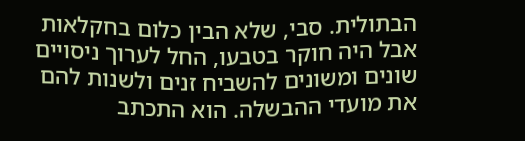הבתולית. סבי, שלא הבין כלום בחקלאות אבל היה חוקר בטבעו, החל לערוך ניסויים שונים ומשונים להשביח זנים ולשנות להם את מועדי ההבשלה. הוא התכתב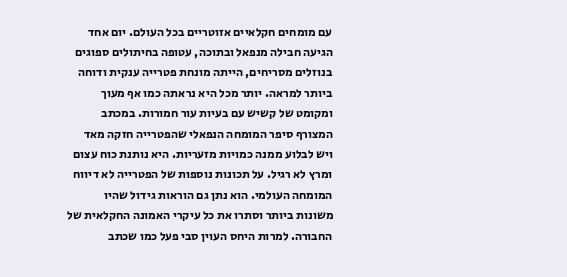עם מומחים חקלאיים אזוטריים בכל העולם. יום אחד הגיעה חבילה מנפאל ובתוכה, עטופה בחיתולים ספוגים בנוזלים מסריחים, הייתה מונחת פטרייה ענקית ודוחה ביותר למראה. יותר מכל היא נראתה כמו אף מעוך ומקומט של קשיש עם בעיות עור חמורות. במכתב המצורף סיפר המומחה הנפאלי שהפטרייה חזקה מאד ויש לבלוע ממנה כמויות מזעריות. היא נותנת כוח עצום ומרץ לא רגיל. על תכונות נוספות של הפטרייה לא דיווח המומחה העולמי. הוא נתן גם הוראות גידול שהיו משונות ביותר וסתרו את כל עיקרי האמונה החקלאית של החבורה. למרות היחס העוין סבי פעל כמו שכתב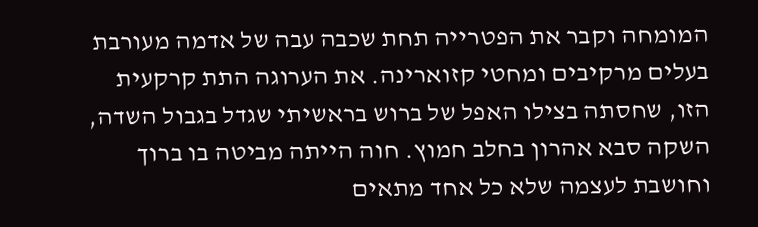המומחה וקבר את הפטרייה תחת שכבה עבה של אדמה מעורבת בעלים מרקיבים ומחטי קזוארינה. את הערוגה התת קרקעית הזו, שחסתה בצילו האפל של ברוש בראשיתי שגדל בגבול השדה, השקה סבא אהרון בחלב חמוץ. חוה הייתה מביטה בו ברוך וחושבת לעצמה שלא כל אחד מתאים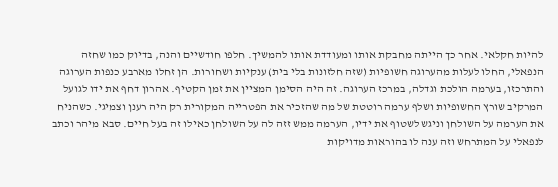להיות חקלאי. אחר כך הייתה מחבקת אותו ומעודדת אותו להמשיך. חלפו חודשיים והנה, בדיוק כמו שחזה הנפאלי, החלו לעלות מהערוגה חשופיות (שזה חלזונות בלי בית) ענקיות ושחורות. הן זחלו מארבע כנפות הערוגה והתרכזו, בערמה הולכת וגדלה, במרכז הערוגה. זה היה הסימן המציין את זמן הקטיף. אהרון דחף את ידו לגועל המרקיב שורץ החשופיות ושלף ערמה רוטטת של מה שהזכיר את הפטרייה המקורית רק היה רענן וצמיגי. כשהניח את הערמה על השולחן וניגש לשטוף את ידיו, הערמה ממש זזה לה על השולחן כאילו זה בעל חיים. סבא מיהר וכתב לנפאלי על המתרחש וזה ענה לו בהוראות מדויקות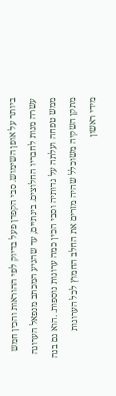ביותר על אופן השימוש. סבי הקפדן פעל בדיוק לפי ההוראות והכין חמש עשרה מנות לחבריו החלוצים. בינתיים, עד שהגיע המכתב מנפאל הערוגה ממש טפחה ועלתה על גדותיה וסבי הכין כמה ערוגות נוספות. .הוא גם בנה מתקן השקיה משוכלל שהיה מזרים את החלב החמוץ לכל הערוגות
מידי ראשון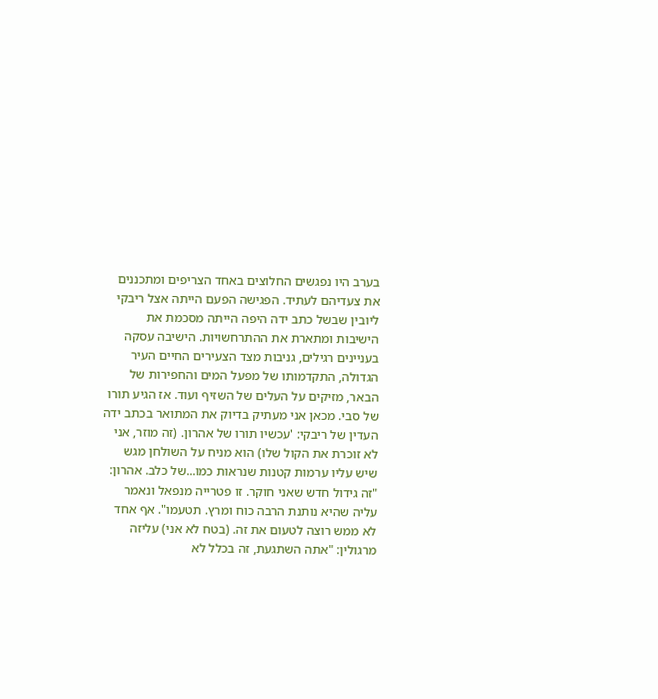בערב היו נפגשים החלוצים באחד הצריפים ומתכננים את צעדיהם לעתיד. הפגישה הפעם הייתה אצל ריבקי ליובין שבשל כתב ידה היפה הייתה מסכמת את הישיבות ומתארת את ההתרחשויות. הישיבה עסקה בעניינים רגילים, גניבות מצד הצעירים החיים העיר הגדולה, התקדמותו של מפעל המים והחפירות של הבאר, מזיקים על העלים של השזיף ועוד. אז הגיע תורו של סבי. מכאן אני מעתיק בדיוק את המתואר בכתב ידה העדין של ריבקי: 'עכשיו תורו של אהרון. (זה מוזר, אני לא זוכרת את הקול שלו) הוא מניח על השולחן מגש שיש עליו ערמות קטנות שנראות כמו...של כלב. אהרון: "זה גידול חדש שאני חוקר. זו פטרייה מנפאל ונאמר עליה שהיא נותנת הרבה כוח ומרץ. תטעמו". אף אחד לא ממש רוצה לטעום את זה. (בטח לא אני) עליזה מרגולין: "אתה השתגעת, זה בכלל לא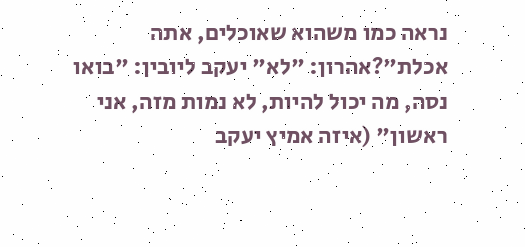נראה כמו משהוא שאוכלים, אתה אכלת"?אהרון: "לא" יעקב ליובין: "בואו נסה, מה יכול להיות, לא נמות מזה, אני ראשון" (איזה אמיץ יעקב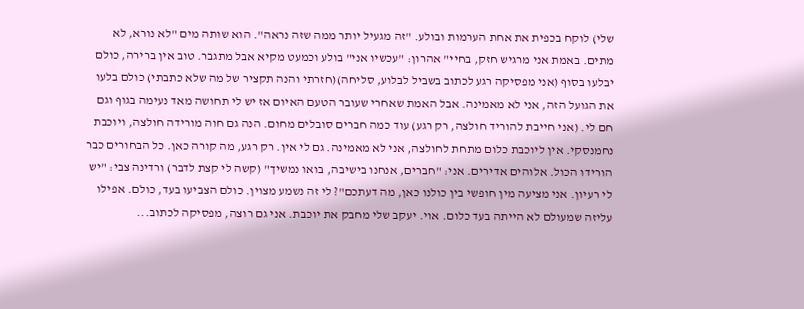שלי) לוקח בכפית את אחת הערמות ובולע. "זה מגעיל יותר ממה שזה נראה". הוא שותה מים "לא נורא, לא מתים. באמת אני מרגיש חזק, בחיי" אהרון: "עכשיו אני" בולע וכמעט מקיא אבל מתגבר. טוב אין ברירה, כולם יבלעו בסוף (אני מפסיקה רגע לכתוב בשביל לבלוע, סליחה)(חזרתי והנה תקציר של מה שלא כתבתי) כולם בלעו את הגועל הזה, אני לא מאמינה. אבל האמת שאחרי שעובר הטעם האיום אז יש לי תחושה מאד נעימה בגוף וגם חם לי. (אני חייבת להוריד חולצה, רק רגע) עוד כמה חברים סובלים מחום. הנה גם חוה מורידה חולצה, ויוכבת נחמנסקי. אין ליוכבת כלום מתחת לחולצה, אני לא מאמינה. גם לי אין. רק רגע, מה קורה כאן. כל הבחורים כבר הורידו הכול. אלוהים אדירים. אני: "חברים, אנחנו בישיבה, בואו נמשיך" (קשה לי קצת לדבר) ורדינה צבי: "יש לי רעיון. אני מציעה מין חופשי בין כולנו כאן, מה דעתכם"? לי זה נשמע מצוין. כולם הצביעו בעד, כולם. אפילו עליזה שמעולם לא הייתה בעד כלום. אוי. יעקב שלי מחבק את יוכבת. אני גם רוצה, מפסיקה לכתוב...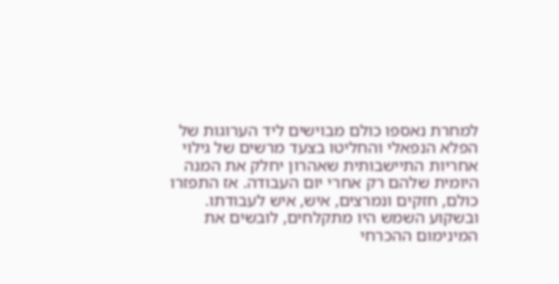למחרת נאספו כולם מבוישים ליד הערוגות של הפלא הנפאלי והחליטו בצעד מרשים של גילוי אחריות התיישבותית שאהרון יחלק את המנה היומית שלהם רק אחרי יום העבודה. אז התפזרו כולם, חזקים ונמרצים, איש, איש לעבודתו. ובשקוע השמש היו מתקלחים, לובשים את המינימום ההכרחי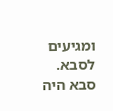ומגיעים לסבא. סבא היה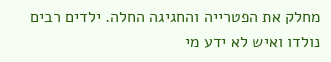מחלק את הפטרייה והחגיגה החלה. ילדים רבים נולדו ואיש לא ידע מי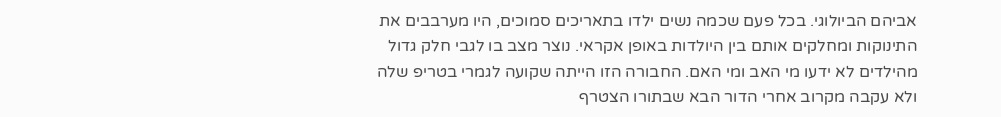אביהם הביולוגי. בכל פעם שכמה נשים ילדו בתאריכים סמוכים, היו מערבבים את התינוקות ומחלקים אותם בין היולדות באופן אקראי. נוצר מצב בו לגבי חלק גדול מהילדים לא ידעו מי האב ומי האם. החבורה הזו הייתה שקועה לגמרי בטריפ שלה ולא עקבה מקרוב אחרי הדור הבא שבתורו הצטרף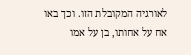לאורגיה המקובלת הזו. וכך באו אח על אחותו, בן על אמו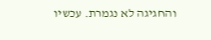והחגיגה לא נגמרת. עכשיו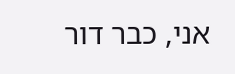אני, כבר דור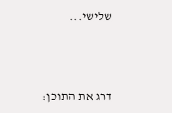שלישי...



דרג את התוכן: